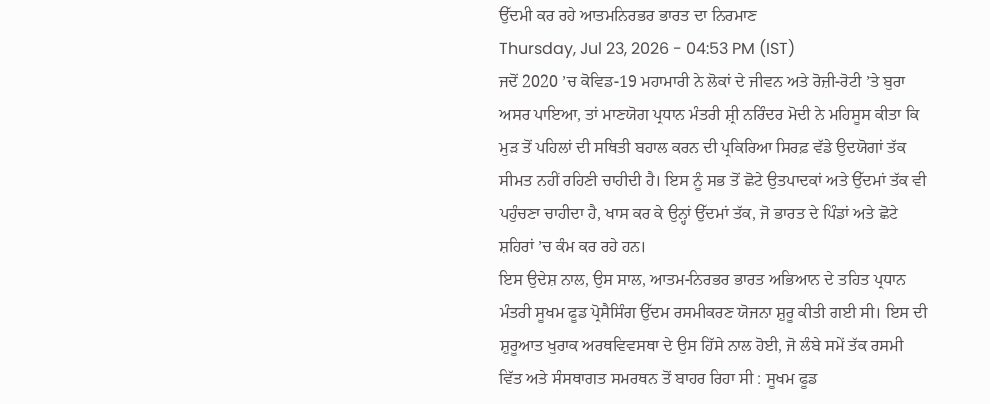ਉੱਦਮੀ ਕਰ ਰਹੇ ਆਤਮਨਿਰਭਰ ਭਾਰਤ ਦਾ ਨਿਰਮਾਣ
Thursday, Jul 23, 2026 - 04:53 PM (IST)
ਜਦੋਂ 2020 ’ਚ ਕੋਵਿਡ-19 ਮਹਾਮਾਰੀ ਨੇ ਲੋਕਾਂ ਦੇ ਜੀਵਨ ਅਤੇ ਰੋਜ਼ੀ-ਰੋਟੀ ’ਤੇ ਬੁਰਾ ਅਸਰ ਪਾਇਆ, ਤਾਂ ਮਾਣਯੋਗ ਪ੍ਰਧਾਨ ਮੰਤਰੀ ਸ਼੍ਰੀ ਨਰਿੰਦਰ ਮੋਦੀ ਨੇ ਮਹਿਸੂਸ ਕੀਤਾ ਕਿ ਮੁੜ ਤੋਂ ਪਹਿਲਾਂ ਦੀ ਸਥਿਤੀ ਬਹਾਲ ਕਰਨ ਦੀ ਪ੍ਰਕਿਰਿਆ ਸਿਰਫ਼ ਵੱਡੇ ਉਦਯੋਗਾਂ ਤੱਕ ਸੀਮਤ ਨਹੀਂ ਰਹਿਣੀ ਚਾਹੀਦੀ ਹੈ। ਇਸ ਨੂੰ ਸਭ ਤੋਂ ਛੋਟੇ ਉਤਪਾਦਕਾਂ ਅਤੇ ਉੱਦਮਾਂ ਤੱਕ ਵੀ ਪਹੁੰਚਣਾ ਚਾਹੀਦਾ ਹੈ, ਖਾਸ ਕਰ ਕੇ ਉਨ੍ਹਾਂ ਉੱਦਮਾਂ ਤੱਕ, ਜੋ ਭਾਰਤ ਦੇ ਪਿੰਡਾਂ ਅਤੇ ਛੋਟੇ ਸ਼ਹਿਰਾਂ ’ਚ ਕੰਮ ਕਰ ਰਹੇ ਹਨ।
ਇਸ ਉਦੇਸ਼ ਨਾਲ, ਉਸ ਸਾਲ, ਆਤਮ-ਨਿਰਭਰ ਭਾਰਤ ਅਭਿਆਨ ਦੇ ਤਹਿਤ ਪ੍ਰਧਾਨ ਮੰਤਰੀ ਸੂਖਮ ਫੂਡ ਪ੍ਰੋਸੈਸਿੰਗ ਉੱਦਮ ਰਸਮੀਕਰਣ ਯੋਜਨਾ ਸ਼ੁਰੂ ਕੀਤੀ ਗਈ ਸੀ। ਇਸ ਦੀ ਸ਼ੁਰੂਆਤ ਖੁਰਾਕ ਅਰਥਵਿਵਸਥਾ ਦੇ ਉਸ ਹਿੱਸੇ ਨਾਲ ਹੋਈ, ਜੋ ਲੰਬੇ ਸਮੇਂ ਤੱਕ ਰਸਮੀ ਵਿੱਤ ਅਤੇ ਸੰਸਥਾਗਤ ਸਮਰਥਨ ਤੋਂ ਬਾਹਰ ਰਿਹਾ ਸੀ : ਸੂਖਮ ਫੂਡ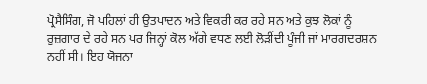ਪ੍ਰੋਸੈਸਿੰਗ, ਜੋ ਪਹਿਲਾਂ ਹੀ ਉਤਪਾਦਨ ਅਤੇ ਵਿਕਰੀ ਕਰ ਰਹੇ ਸਨ ਅਤੇ ਕੁਝ ਲੋਕਾਂ ਨੂੰ ਰੁਜ਼ਗਾਰ ਦੇ ਰਹੇ ਸਨ ਪਰ ਜਿਨ੍ਹਾਂ ਕੋਲ ਅੱਗੇ ਵਧਣ ਲਈ ਲੋੜੀਂਦੀ ਪੂੰਜੀ ਜਾਂ ਮਾਰਗਦਰਸ਼ਨ ਨਹੀਂ ਸੀ। ਇਹ ਯੋਜਨਾ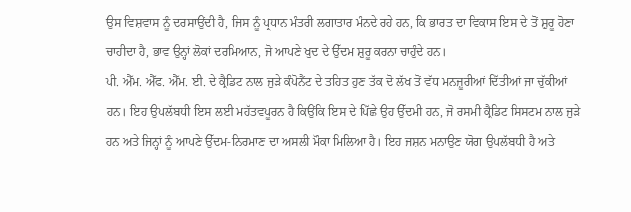ਉਸ ਵਿਸ਼ਵਾਸ ਨੂੰ ਦਰਸਾਉਂਦੀ ਹੈ, ਜਿਸ ਨੂੰ ਪ੍ਰਧਾਨ ਮੰਤਰੀ ਲਗਾਤਾਰ ਮੰਨਦੇ ਰਹੇ ਹਨ, ਕਿ ਭਾਰਤ ਦਾ ਵਿਕਾਸ ਇਸ ਦੇ ਤੋਂ ਸ਼ੁਰੂ ਹੋਣਾ ਚਾਹੀਦਾ ਹੈ, ਭਾਵ ਉਨ੍ਹਾਂ ਲੋਕਾਂ ਦਰਮਿਆਨ, ਜੋ ਆਪਣੇ ਖੁਦ ਦੇ ਉੱਦਮ ਸ਼ੁਰੂ ਕਰਨਾ ਚਾਹੁੰਦੇ ਹਨ।
ਪੀ. ਐੱਮ. ਐੱਫ. ਐੱਮ. ਈ. ਦੇ ਕ੍ਰੈਡਿਟ ਨਾਲ ਜੁੜੇ ਕੰਪੋਨੈਂਟ ਦੇ ਤਹਿਤ ਹੁਣ ਤੱਕ ਦੋ ਲੱਖ ਤੋਂ ਵੱਧ ਮਨਜ਼ੂਰੀਆਂ ਦਿੱਤੀਆਂ ਜਾ ਚੁੱਕੀਆਂ ਹਨ। ਇਹ ਉਪਲੱਬਧੀ ਇਸ ਲਈ ਮਹੱਤਵਪੂਰਨ ਹੈ ਕਿਉਂਕਿ ਇਸ ਦੇ ਪਿੱਛੇ ਉਹ ਉੱਦਮੀ ਹਨ, ਜੋ ਰਸਮੀ ਕ੍ਰੈਡਿਟ ਸਿਸਟਮ ਨਾਲ ਜੁੜੇ ਹਨ ਅਤੇ ਜਿਨ੍ਹਾਂ ਨੂੰ ਆਪਣੇ ਉੱਦਮ-ਨਿਰਮਾਣ ਦਾ ਅਸਲੀ ਮੌਕਾ ਮਿਲਿਆ ਹੈ। ਇਹ ਜਸ਼ਨ ਮਨਾਉਣ ਯੋਗ ਉਪਲੱਬਧੀ ਹੈ ਅਤੇ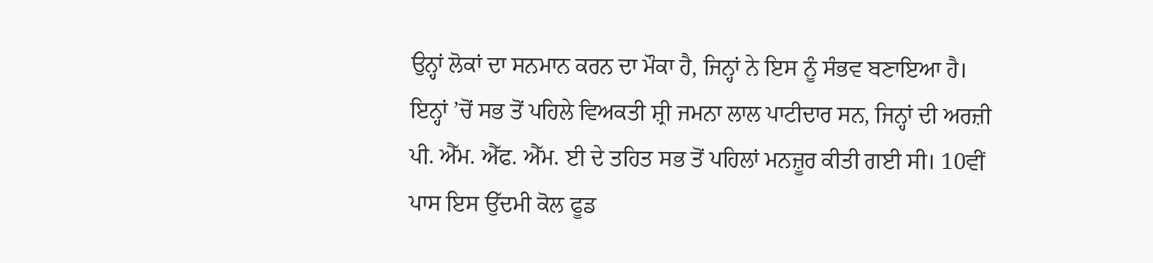ਉਨ੍ਹਾਂ ਲੋਕਾਂ ਦਾ ਸਨਮਾਨ ਕਰਨ ਦਾ ਮੌਕਾ ਹੈ, ਜਿਨ੍ਹਾਂ ਨੇ ਇਸ ਨੂੰ ਸੰਭਵ ਬਣਾਇਆ ਹੈ।
ਇਨ੍ਹਾਂ ’ਚੋਂ ਸਭ ਤੋਂ ਪਹਿਲੇ ਵਿਅਕਤੀ ਸ਼੍ਰੀ ਜਮਨਾ ਲਾਲ ਪਾਟੀਦਾਰ ਸਨ, ਜਿਨ੍ਹਾਂ ਦੀ ਅਰਜ਼ੀ ਪੀ. ਐੱਮ. ਐੱਫ. ਐੱਮ. ਈ ਦੇ ਤਹਿਤ ਸਭ ਤੋਂ ਪਹਿਲਾਂ ਮਨਜ਼ੂਰ ਕੀਤੀ ਗਈ ਸੀ। 10ਵੀਂ ਪਾਸ ਇਸ ਉੱਦਮੀ ਕੋਲ ਫੂਡ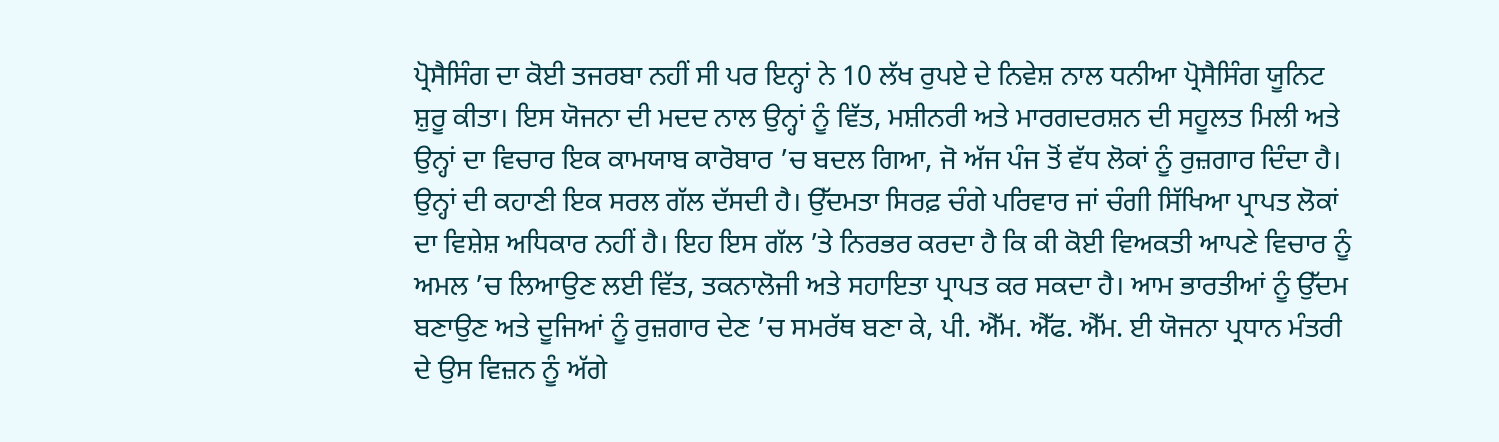ਪ੍ਰੋਸੈਸਿੰਗ ਦਾ ਕੋਈ ਤਜਰਬਾ ਨਹੀਂ ਸੀ ਪਰ ਇਨ੍ਹਾਂ ਨੇ 10 ਲੱਖ ਰੁਪਏ ਦੇ ਨਿਵੇਸ਼ ਨਾਲ ਧਨੀਆ ਪ੍ਰੋਸੈਸਿੰਗ ਯੂਨਿਟ ਸ਼ੁਰੂ ਕੀਤਾ। ਇਸ ਯੋਜਨਾ ਦੀ ਮਦਦ ਨਾਲ ਉਨ੍ਹਾਂ ਨੂੰ ਵਿੱਤ, ਮਸ਼ੀਨਰੀ ਅਤੇ ਮਾਰਗਦਰਸ਼ਨ ਦੀ ਸਹੂਲਤ ਮਿਲੀ ਅਤੇ ਉਨ੍ਹਾਂ ਦਾ ਵਿਚਾਰ ਇਕ ਕਾਮਯਾਬ ਕਾਰੋਬਾਰ ’ਚ ਬਦਲ ਗਿਆ, ਜੋ ਅੱਜ ਪੰਜ ਤੋਂ ਵੱਧ ਲੋਕਾਂ ਨੂੰ ਰੁਜ਼ਗਾਰ ਦਿੰਦਾ ਹੈ।
ਉਨ੍ਹਾਂ ਦੀ ਕਹਾਣੀ ਇਕ ਸਰਲ ਗੱਲ ਦੱਸਦੀ ਹੈ। ਉੱਦਮਤਾ ਸਿਰਫ਼ ਚੰਗੇ ਪਰਿਵਾਰ ਜਾਂ ਚੰਗੀ ਸਿੱਖਿਆ ਪ੍ਰਾਪਤ ਲੋਕਾਂ ਦਾ ਵਿਸ਼ੇਸ਼ ਅਧਿਕਾਰ ਨਹੀਂ ਹੈ। ਇਹ ਇਸ ਗੱਲ ’ਤੇ ਨਿਰਭਰ ਕਰਦਾ ਹੈ ਕਿ ਕੀ ਕੋਈ ਵਿਅਕਤੀ ਆਪਣੇ ਵਿਚਾਰ ਨੂੰ ਅਮਲ ’ਚ ਲਿਆਉਣ ਲਈ ਵਿੱਤ, ਤਕਨਾਲੋਜੀ ਅਤੇ ਸਹਾਇਤਾ ਪ੍ਰਾਪਤ ਕਰ ਸਕਦਾ ਹੈ। ਆਮ ਭਾਰਤੀਆਂ ਨੂੰ ਉੱਦਮ ਬਣਾਉਣ ਅਤੇ ਦੂਜਿਆਂ ਨੂੰ ਰੁਜ਼ਗਾਰ ਦੇਣ ’ਚ ਸਮਰੱਥ ਬਣਾ ਕੇ, ਪੀ. ਐੱਮ. ਐੱਫ. ਐੱਮ. ਈ ਯੋਜਨਾ ਪ੍ਰਧਾਨ ਮੰਤਰੀ ਦੇ ਉਸ ਵਿਜ਼ਨ ਨੂੰ ਅੱਗੇ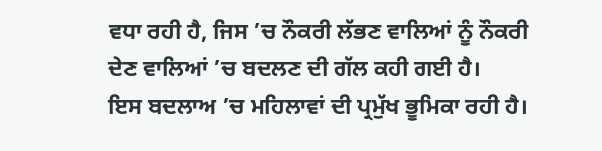ਵਧਾ ਰਹੀ ਹੈ, ਜਿਸ ’ਚ ਨੌਕਰੀ ਲੱਭਣ ਵਾਲਿਆਂ ਨੂੰ ਨੌਕਰੀ ਦੇਣ ਵਾਲਿਆਂ ’ਚ ਬਦਲਣ ਦੀ ਗੱਲ ਕਹੀ ਗਈ ਹੈ।
ਇਸ ਬਦਲਾਅ ’ਚ ਮਹਿਲਾਵਾਂ ਦੀ ਪ੍ਰਮੁੱਖ ਭੂਮਿਕਾ ਰਹੀ ਹੈ।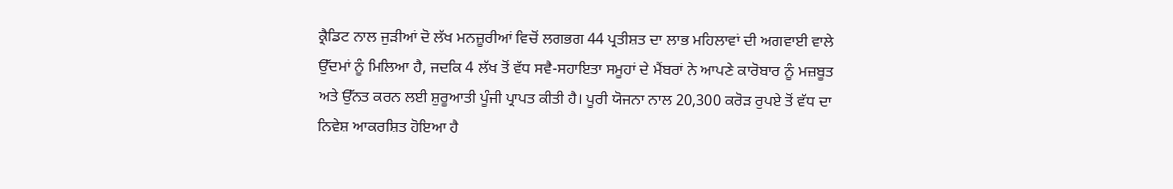ਕ੍ਰੈਡਿਟ ਨਾਲ ਜੁੜੀਆਂ ਦੋ ਲੱਖ ਮਨਜ਼ੂਰੀਆਂ ਵਿਚੋਂ ਲਗਭਗ 44 ਪ੍ਰਤੀਸ਼ਤ ਦਾ ਲਾਭ ਮਹਿਲਾਵਾਂ ਦੀ ਅਗਵਾਈ ਵਾਲੇ ਉੱਦਮਾਂ ਨੂੰ ਮਿਲਿਆ ਹੈ, ਜਦਕਿ 4 ਲੱਖ ਤੋਂ ਵੱਧ ਸਵੈ-ਸਹਾਇਤਾ ਸਮੂਹਾਂ ਦੇ ਮੈਂਬਰਾਂ ਨੇ ਆਪਣੇ ਕਾਰੋਬਾਰ ਨੂੰ ਮਜ਼ਬੂਤ ਅਤੇ ਉੱਨਤ ਕਰਨ ਲਈ ਸ਼ੁਰੂਆਤੀ ਪੂੰਜੀ ਪ੍ਰਾਪਤ ਕੀਤੀ ਹੈ। ਪੂਰੀ ਯੋਜਨਾ ਨਾਲ 20,300 ਕਰੋੜ ਰੁਪਏ ਤੋਂ ਵੱਧ ਦਾ ਨਿਵੇਸ਼ ਆਕਰਸ਼ਿਤ ਹੋਇਆ ਹੈ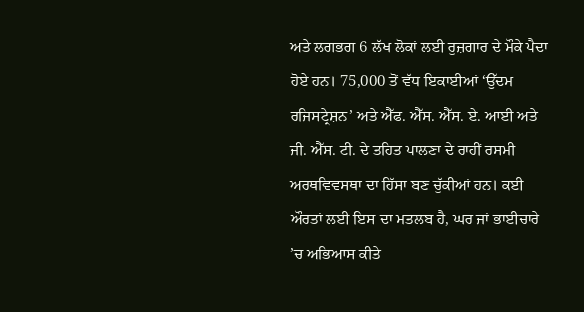ਅਤੇ ਲਗਭਗ 6 ਲੱਖ ਲੋਕਾਂ ਲਈ ਰੁਜ਼ਗਾਰ ਦੇ ਮੌਕੇ ਪੈਦਾ ਹੋਏ ਹਨ। 75,000 ਤੋਂ ਵੱਧ ਇਕਾਈਆਂ ‘ਉੱਦਮ ਰਜਿਸਟ੍ਰੇਸ਼ਨ’ ਅਤੇ ਐੱਫ. ਐੱਸ. ਐੱਸ. ਏ. ਆਈ ਅਤੇ ਜੀ. ਐੱਸ. ਟੀ. ਦੇ ਤਹਿਤ ਪਾਲਣਾ ਦੇ ਰਾਹੀਂ ਰਸਮੀ ਅਰਥਵਿਵਸਥਾ ਦਾ ਹਿੱਸਾ ਬਣ ਚੁੱਕੀਆਂ ਹਨ। ਕਈ ਔਰਤਾਂ ਲਈ ਇਸ ਦਾ ਮਤਲਬ ਹੈ, ਘਰ ਜਾਂ ਭਾਈਚਾਰੇ ’ਚ ਅਭਿਆਸ ਕੀਤੇ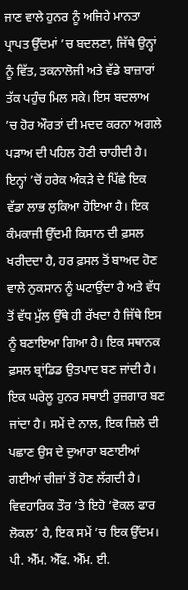ਜਾਣ ਵਾਲੇ ਹੁਨਰ ਨੂੰ ਅਜਿਹੇ ਮਾਨਤਾ ਪ੍ਰਾਪਤ ਉੱਦਮਾਂ ’ਚ ਬਦਲਣਾ, ਜਿੱਥੇ ਉਨ੍ਹਾਂ ਨੂੰ ਵਿੱਤ, ਤਕਨਾਲੋਜੀ ਅਤੇ ਵੱਡੇ ਬਾਜ਼ਾਰਾਂ ਤੱਕ ਪਹੁੰਚ ਮਿਲ ਸਕੇ। ਇਸ ਬਦਲਾਅ ’ਚ ਹੋਰ ਔਰਤਾਂ ਦੀ ਮਦਦ ਕਰਨਾ ਅਗਲੇ ਪੜਾਅ ਦੀ ਪਹਿਲ ਹੋਣੀ ਚਾਹੀਦੀ ਹੈ।
ਇਨ੍ਹਾਂ ’ਚੋਂ ਹਰੇਕ ਅੰਕੜੇ ਦੇ ਪਿੱਛੇ ਇਕ ਵੱਡਾ ਲਾਭ ਲੁਕਿਆ ਹੋਇਆ ਹੈ। ਇਕ ਕੰਮਕਾਜੀ ਉੱਦਮੀ ਕਿਸਾਨ ਦੀ ਫ਼ਸਲ ਖਰੀਦਦਾ ਹੈ, ਹਰ ਫ਼ਸਲ ਤੋਂ ਬਾਅਦ ਹੋਣ ਵਾਲੇ ਨੁਕਸਾਨ ਨੂੰ ਘਟਾਉਂਦਾ ਹੈ ਅਤੇ ਵੱਧ ਤੋਂ ਵੱਧ ਮੁੱਲ ਉੱਥੇ ਹੀ ਰੱਖਦਾ ਹੈ ਜਿੱਥੇ ਇਸ ਨੂੰ ਬਣਾਇਆ ਗਿਆ ਹੈ। ਇਕ ਸਥਾਨਕ ਫ਼ਸਲ ਬ੍ਰਾਂਡਿਡ ਉਤਪਾਦ ਬਣ ਜਾਂਦੀ ਹੈ। ਇਕ ਘਰੇਲੂ ਹੁਨਰ ਸਥਾਈ ਰੁਜ਼ਗਾਰ ਬਣ ਜਾਂਦਾ ਹੈ। ਸਮੇਂ ਦੇ ਨਾਲ, ਇਕ ਜ਼ਿਲੇ ਦੀ ਪਛਾਣ ਉਸ ਦੇ ਦੁਆਰਾ ਬਣਾਈਆਂ ਗਈਆਂ ਚੀਜ਼ਾਂ ਤੋਂ ਹੋਣ ਲੱਗਦੀ ਹੈ। ਵਿਵਹਾਰਿਕ ਤੌਰ ’ਤੇ ਇਹੋ ‘ਵੋਕਲ ਫਾਰ ਲੋਕਲ’ ਹੈ, ਇਕ ਸਮੇਂ ’ਚ ਇਕ ਉੱਦਮ।
ਪੀ. ਐੱਮ. ਐੱਫ. ਐੱਮ. ਈ.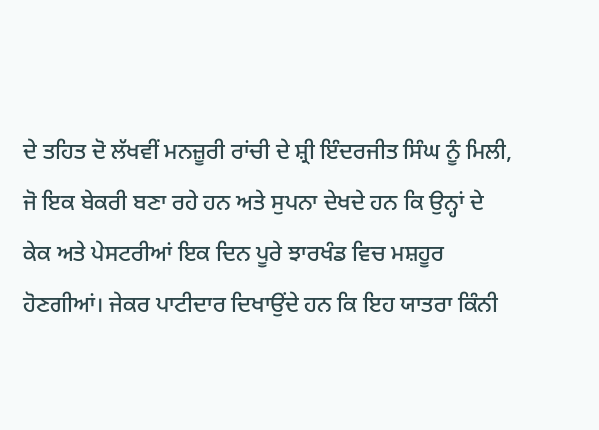ਦੇ ਤਹਿਤ ਦੋ ਲੱਖਵੀਂ ਮਨਜ਼ੂਰੀ ਰਾਂਚੀ ਦੇ ਸ਼੍ਰੀ ਇੰਦਰਜੀਤ ਸਿੰਘ ਨੂੰ ਮਿਲੀ, ਜੋ ਇਕ ਬੇਕਰੀ ਬਣਾ ਰਹੇ ਹਨ ਅਤੇ ਸੁਪਨਾ ਦੇਖਦੇ ਹਨ ਕਿ ਉਨ੍ਹਾਂ ਦੇ ਕੇਕ ਅਤੇ ਪੇਸਟਰੀਆਂ ਇਕ ਦਿਨ ਪੂਰੇ ਝਾਰਖੰਡ ਵਿਚ ਮਸ਼ਹੂਰ ਹੋਣਗੀਆਂ। ਜੇਕਰ ਪਾਟੀਦਾਰ ਦਿਖਾਉਂਦੇ ਹਨ ਕਿ ਇਹ ਯਾਤਰਾ ਕਿੰਨੀ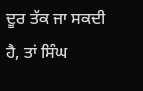ਦੂਰ ਤੱਕ ਜਾ ਸਕਦੀ ਹੈ, ਤਾਂ ਸਿੰਘ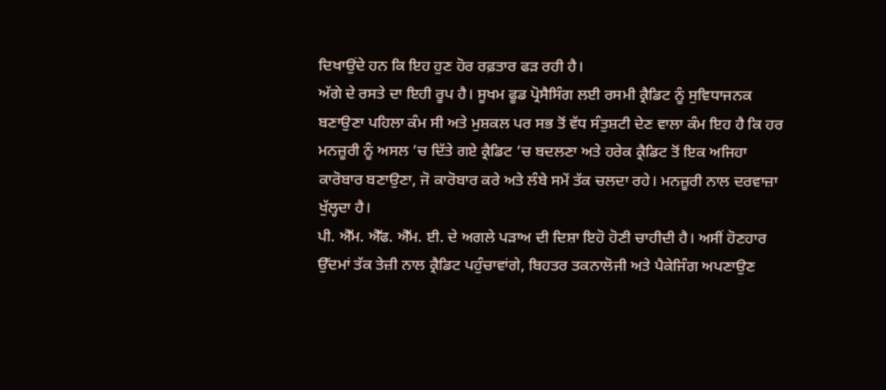ਦਿਖਾਉਂਦੇ ਹਨ ਕਿ ਇਹ ਹੁਣ ਹੋਰ ਰਫ਼ਤਾਰ ਫੜ ਰਹੀ ਹੈ।
ਅੱਗੇ ਦੇ ਰਸਤੇ ਦਾ ਇਹੀ ਰੂਪ ਹੈ। ਸੂਖਮ ਫੂਡ ਪ੍ਰੋਸੈਸਿੰਗ ਲਈ ਰਸਮੀ ਕ੍ਰੈਡਿਟ ਨੂੰ ਸੁਵਿਧਾਜਨਕ ਬਣਾਉਣਾ ਪਹਿਲਾ ਕੰਮ ਸੀ ਅਤੇ ਮੁਸ਼ਕਲ ਪਰ ਸਭ ਤੋਂ ਵੱਧ ਸੰਤੁਸ਼ਟੀ ਦੇਣ ਵਾਲਾ ਕੰਮ ਇਹ ਹੈ ਕਿ ਹਰ ਮਨਜ਼ੂਰੀ ਨੂੰ ਅਸਲ ’ਚ ਦਿੱਤੇ ਗਏ ਕ੍ਰੈਡਿਟ ’ਚ ਬਦਲਣਾ ਅਤੇ ਹਰੇਕ ਕ੍ਰੈਡਿਟ ਤੋਂ ਇਕ ਅਜਿਹਾ ਕਾਰੋਬਾਰ ਬਣਾਉਣਾ, ਜੋ ਕਾਰੋਬਾਰ ਕਰੇ ਅਤੇ ਲੰਬੇ ਸਮੇਂ ਤੱਕ ਚਲਦਾ ਰਹੇ। ਮਨਜ਼ੂਰੀ ਨਾਲ ਦਰਵਾਜ਼ਾ ਖੁੱਲ੍ਹਦਾ ਹੈ।
ਪੀ. ਐੱਮ. ਐੱਫ. ਐੱਮ. ਈ. ਦੇ ਅਗਲੇ ਪੜਾਅ ਦੀ ਦਿਸ਼ਾ ਇਹੋ ਹੋਣੀ ਚਾਹੀਦੀ ਹੈ। ਅਸੀਂ ਹੋਣਹਾਰ ਉੱਦਮਾਂ ਤੱਕ ਤੇਜ਼ੀ ਨਾਲ ਕ੍ਰੈਡਿਟ ਪਹੁੰਚਾਵਾਂਗੇ, ਬਿਹਤਰ ਤਕਨਾਲੋਜੀ ਅਤੇ ਪੈਕੇਜਿੰਗ ਅਪਣਾਉਣ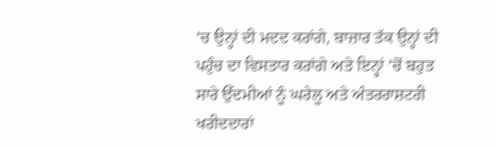’ਚ ਉਨ੍ਹਾਂ ਦੀ ਮਦਦ ਕਰਾਂਗੇ, ਬਾਜ਼ਾਰ ਤੱਕ ਉਨ੍ਹਾਂ ਦੀ ਪਹੁੰਚ ਦਾ ਵਿਸਤਾਰ ਕਰਾਂਗੇ ਅਤੇ ਇਨ੍ਹਾਂ ’ਚੋਂ ਬਹੁਤ ਸਾਰੇ ਉੱਦਮੀਆਂ ਨੂੰ ਘਰੇਲੂ ਅਤੇ ਅੰਤਰਰਾਸ਼ਟਰੀ ਖਰੀਦਦਾਰਾਂ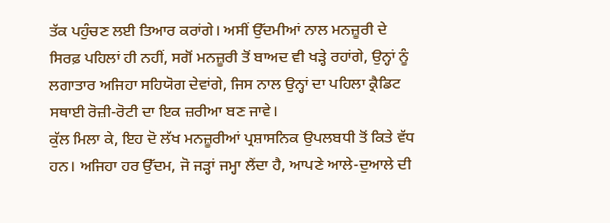ਤੱਕ ਪਹੁੰਚਣ ਲਈ ਤਿਆਰ ਕਰਾਂਗੇ। ਅਸੀਂ ਉੱਦਮੀਆਂ ਨਾਲ ਮਨਜ਼ੂਰੀ ਦੇ ਸਿਰਫ਼ ਪਹਿਲਾਂ ਹੀ ਨਹੀਂ, ਸਗੋਂ ਮਨਜ਼ੂਰੀ ਤੋਂ ਬਾਅਦ ਵੀ ਖੜ੍ਹੇ ਰਹਾਂਗੇ, ਉਨ੍ਹਾਂ ਨੂੰ ਲਗਾਤਾਰ ਅਜਿਹਾ ਸਹਿਯੋਗ ਦੇਵਾਂਗੇ, ਜਿਸ ਨਾਲ ਉਨ੍ਹਾਂ ਦਾ ਪਹਿਲਾ ਕ੍ਰੈਡਿਟ ਸਥਾਈ ਰੋਜ਼ੀ-ਰੋਟੀ ਦਾ ਇਕ ਜ਼ਰੀਆ ਬਣ ਜਾਵੇ।
ਕੁੱਲ ਮਿਲਾ ਕੇ, ਇਹ ਦੋ ਲੱਖ ਮਨਜ਼ੂਰੀਆਂ ਪ੍ਰਸ਼ਾਸਨਿਕ ਉਪਲਬਧੀ ਤੋਂ ਕਿਤੇ ਵੱਧ ਹਨ। ਅਜਿਹਾ ਹਰ ਉੱਦਮ, ਜੋ ਜੜ੍ਹਾਂ ਜਮ੍ਹਾ ਲੈਂਦਾ ਹੈ, ਆਪਣੇ ਆਲੇ-ਦੁਆਲੇ ਦੀ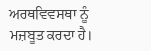ਅਰਥਵਿਵਸਥਾ ਨੂੰ ਮਜ਼ਬੂਤ ਕਰਦਾ ਹੈ।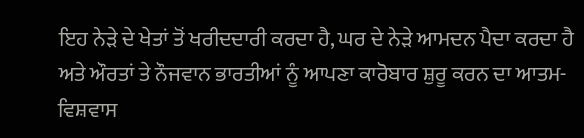ਇਹ ਨੇੜੇ ਦੇ ਖੇਤਾਂ ਤੋਂ ਖਰੀਦਦਾਰੀ ਕਰਦਾ ਹੈ, ਘਰ ਦੇ ਨੇੜੇ ਆਮਦਨ ਪੈਦਾ ਕਰਦਾ ਹੈ ਅਤੇ ਔਰਤਾਂ ਤੇ ਨੌਜਵਾਨ ਭਾਰਤੀਆਂ ਨੂੰ ਆਪਣਾ ਕਾਰੋਬਾਰ ਸ਼ੁਰੂ ਕਰਨ ਦਾ ਆਤਮ-ਵਿਸ਼ਵਾਸ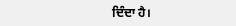ਦਿੰਦਾ ਹੈ।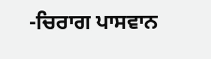-ਚਿਰਾਗ ਪਾਸਵਾਨ